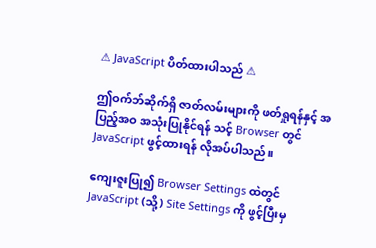⚠ JavaScript ပိတ်ထားပါသည် ⚠

ဤဝက်ဘ်ဆိုက်ရှိ ဇာတ်လမ်းများကို ဖတ်ရှုရန်နှင့် အပြည့်အဝ အသုံးပြုနိုင်ရန် သင့် Browser တွင် JavaScript ဖွင့်ထားရန် လိုအပ်ပါသည်။

ကျေးဇူးပြု၍ Browser Settings ထဲတွင် JavaScript (သို့) Site Settings ကို ဖွင့်ပြီးမှ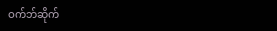ဝက်ဘ်ဆိုက်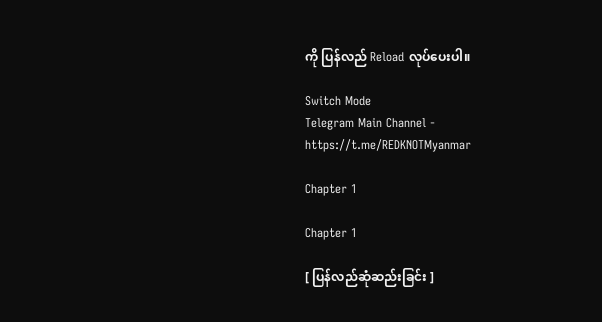ကို ပြန်လည် Reload လုပ်ပေးပါ။

Switch Mode
Telegram Main Channel - https://t.me/REDKNOTMyanmar

Chapter 1

Chapter 1

[ ပြန်လည်ဆုံဆည်းခြင်း ]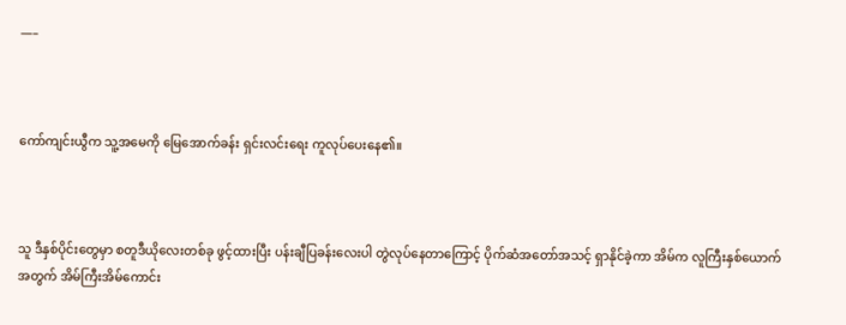—–



ကော်ကျင်းယွီက သူ့အမေကို မြေအောက်ခန်း ရှင်းလင်းရေး ကူလုပ်ပေးနေ၏။



သူ ဒီနှစ်ပိုင်းတွေမှာ စတူဒီယိုလေးတစ်ခု ဖွင့်ထားပြီး ပန်းချီပြခန်းလေးပါ တွဲလုပ်နေတာကြောင့် ပိုက်ဆံအတော်အသင့် ရှာနိုင်ခဲ့ကာ အိမ်က လူကြီးနှစ်ယောက်အတွက် အိမ်ကြီးအိမ်ကောင်း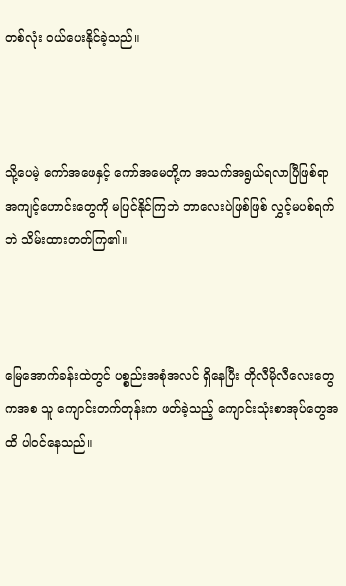တစ်လုံး ဝယ်ပေးနိုင်ခဲ့သည်။



သို့ပေမဲ့ ကော်အဖေနှင့် ကော်အမေတို့က အသက်အရွယ်ရလာပြီဖြစ်ရာ အကျင့်ဟောင်းတွေကို မပြင်နိုင်ကြဘဲ ဘာလေးပဲဖြစ်ဖြစ် လွှင့်မပစ်ရက်ဘဲ သိမ်းထားတတ်ကြ၏။



မြေအောက်ခန်းထဲတွင် ပစ္စည်းအစုံအလင် ရှိနေပြီး တိုလီမိုလီလေးတွေကအစ သူ ကျောင်းတက်တုန်းက ဖတ်ခဲ့သည့် ကျောင်းသုံးစာအုပ်တွေအထိ ပါဝင်နေသည်။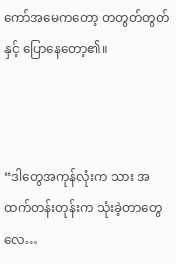ကော်အမေကတော့ တတွတ်တွတ်နှင့် ပြောနေတော့၏။



“ဒါတွေအကုန်လုံးက သား အထက်တန်းတုန်းက သုံးခဲ့တာတွေလေ…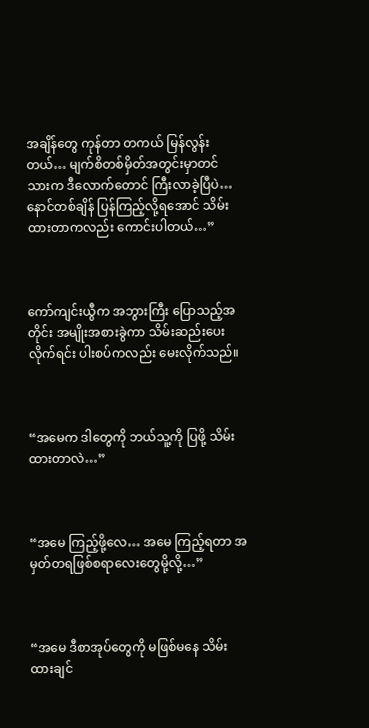အချိန်တွေ ကုန်တာ တကယ် မြန်လွန်းတယ်… မျက်စိတစ်မှိတ်အတွင်းမှာတင် သားက ဒီလောက်တောင် ကြီးလာခဲ့ပြီပဲ… နောင်တစ်ချိန် ပြန်ကြည့်လို့ရအောင် သိမ်းထားတာကလည်း ကောင်းပါတယ်…”



ကော်ကျင်းယွီက အဘွားကြီး ပြောသည့်အတိုင်း အမျိုးအစားခွဲကာ သိမ်းဆည်းပေးလိုက်ရင်း ပါးစပ်ကလည်း မေးလိုက်သည်။



“အမေက ဒါတွေကို ဘယ်သူ့ကို ပြဖို့ သိမ်းထားတာလဲ…”



“အမေ ကြည့်ဖို့လေ… အမေ ကြည့်ရတာ အမှတ်တရဖြစ်စရာလေးတွေမို့လို့…”



“အမေ ဒီစာအုပ်တွေကို မဖြစ်မနေ သိမ်းထားချင်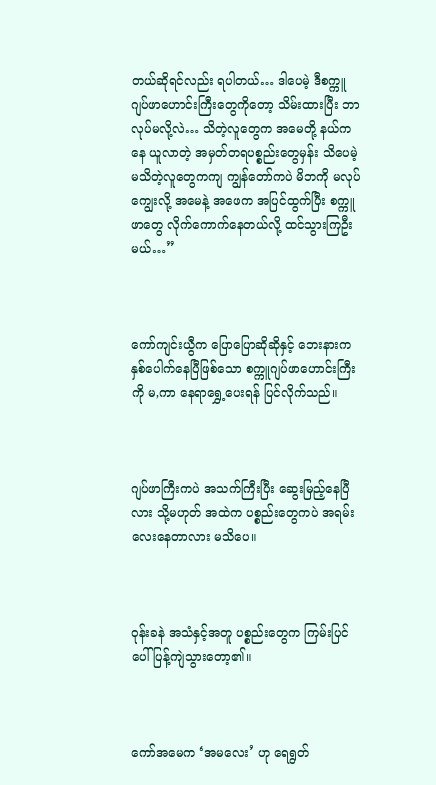တယ်ဆိုရင်လည်း ရပါတယ်… ဒါပေမဲ့ ဒီစက္ကူဂျပ်ဖာဟောင်းကြီးတွေကိုတော့ သိမ်းထားပြီး ဘာလုပ်မလို့လဲ… သိတဲ့လူတွေက အမေတို့ နယ်ကနေ ယူလာတဲ့ အမှတ်တရပစ္စည်းတွေမှန်း သိပေမဲ့ မသိတဲ့လူတွေကကျ ကျွန်တော်ကပဲ မိဘကို မလုပ်ကျွေးလို့ အမေနဲ့ အဖေက အပြင်ထွက်ပြီး စက္ကူဖာတွေ လိုက်ကောက်နေတယ်လို့ ထင်သွားကြဦးမယ်…”



ကော်ကျင်းယွီက ပြောပြောဆိုဆိုနှင့် ဘေးနားက နှစ်ပေါက်နေပြီဖြစ်သော စက္ကူဂျပ်ဖာဟောင်းကြီးကို မ,ကာ နေရာရွှေ့ပေးရန် ပြင်လိုက်သည်။



ဂျပ်ဖာကြီးကပဲ အသက်ကြီးပြီး ဆွေးမြည့်နေပြီလား သို့မဟုတ် အထဲက ပစ္စည်းတွေကပဲ အရမ်း လေးနေတာလား မသိပေ။



ဝုန်းခနဲ အသံနှင့်အတူ ပစ္စည်းတွေက ကြမ်းပြင်ပေါ် ပြန့်ကျဲသွားတော့၏။



ကော်အမေက ‘အမလေး’ ဟု ရေရွတ်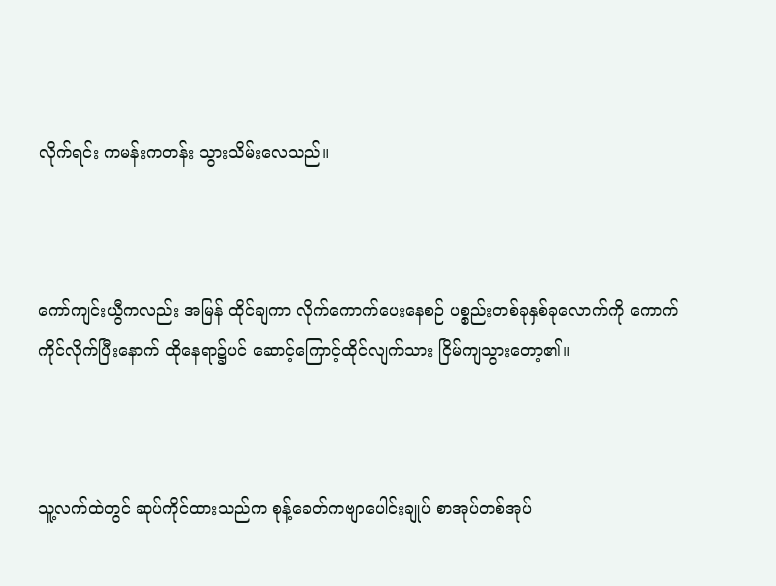လိုက်ရင်း ကမန်းကတန်း သွားသိမ်းလေသည်။



ကော်ကျင်းယွီကလည်း အမြန် ထိုင်ချကာ လိုက်ကောက်ပေးနေစဉ် ပစ္စည်းတစ်ခုနှစ်ခုလောက်ကို ကောက်ကိုင်လိုက်ပြီးနောက် ထိုနေရာ၌ပင် ဆောင့်ကြောင့်ထိုင်လျက်သား ငြိမ်ကျသွားတော့၏။



သူ့လက်ထဲတွင် ဆုပ်ကိုင်ထားသည်က စုန့်ခေတ်ကဗျာပေါင်းချုပ် စာအုပ်တစ်အုပ်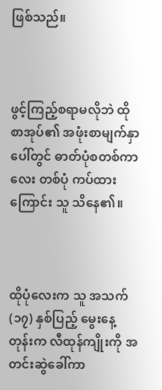ဖြစ်သည်။



ဖွင့်ကြည့်စရာမလိုဘဲ ထိုစာအုပ်၏ အဖုံးစာမျက်နှာပေါ်တွင် ဓာတ်ပုံစတစ်ကာလေး တစ်ပုံ ကပ်ထားကြောင်း သူ သိနေ၏။



ထိုပုံလေးက သူ အသက် (၁၇) နှစ်ပြည့် မွေးနေ့တုန်းက လီထုန်ကျိုးကို အတင်းဆွဲခေါ်ကာ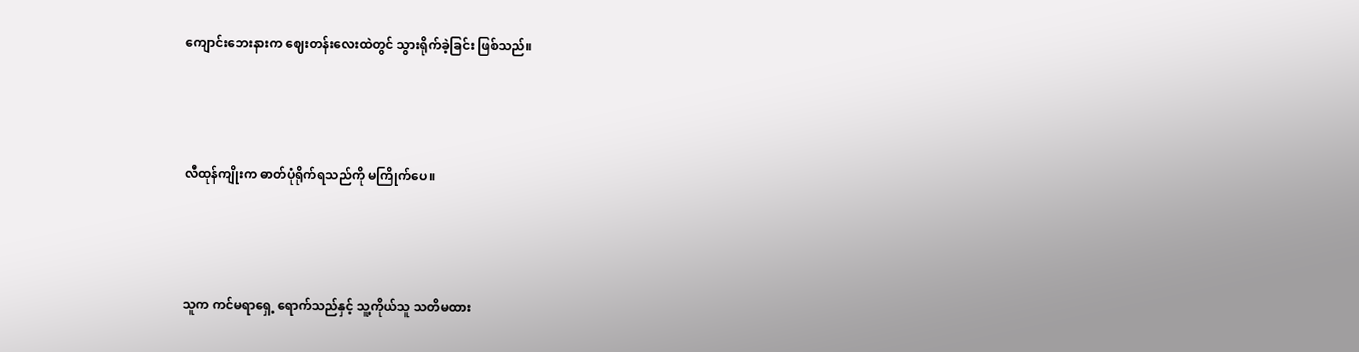ကျောင်းဘေးနားက ဈေးတန်းလေးထဲတွင် သွားရိုက်ခဲ့ခြင်း ဖြစ်သည်။



လီထုန်ကျိုးက ဓာတ်ပုံရိုက်ရသည်ကို မကြိုက်ပေ။



သူက ကင်မရာရှေ့ ရောက်သည်နှင့် သူ့ကိုယ်သူ သတိမထား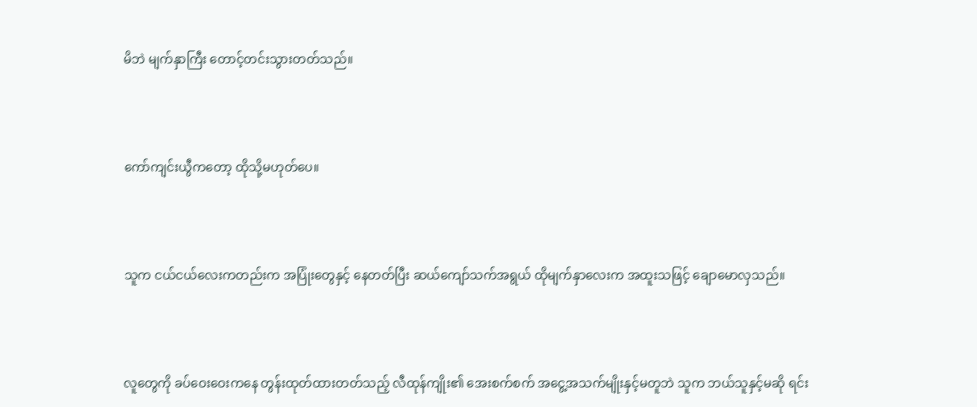မိဘဲ မျက်နှာကြီး တောင့်တင်းသွားတတ်သည်။



ကော်ကျင်းယွီကတော့ ထိုသို့မဟုတ်ပေ။



သူက ငယ်ငယ်လေးကတည်းက အပြုံးတွေနှင့် နေတတ်ပြီး ဆယ်ကျော်သက်အရွယ် ထိုမျက်နှာလေးက အထူးသဖြင့် ချောမောလှသည်။



လူတွေကို ခပ်ဝေးဝေးကနေ တွန်းထုတ်ထားတတ်သည့် လီထုန်ကျိုး၏ အေးစက်စက် အငွေ့အသက်မျိုးနှင့်မတူဘဲ သူက ဘယ်သူနှင့်မဆို ရင်း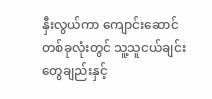နှီးလွယ်ကာ ကျောင်းဆောင်တစ်ခုလုံးတွင် သူ့သူငယ်ချင်းတွေချည်းနှင့်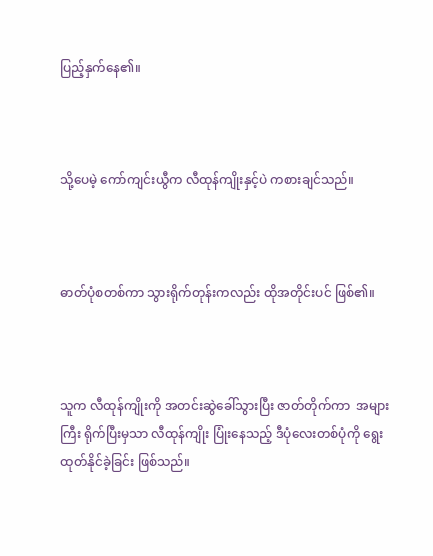ပြည့်နှက်နေ၏။



သို့ပေမဲ့ ကော်ကျင်းယွီက လီထုန်ကျိုးနှင့်ပဲ ကစားချင်သည်။



ဓာတ်ပုံစတစ်ကာ သွားရိုက်တုန်းကလည်း ထိုအတိုင်းပင် ဖြစ်၏။



သူက လီထုန်ကျိုးကို အတင်းဆွဲခေါ်သွားပြီး ဇာတ်တိုက်ကာ  အများကြီး ရိုက်ပြီးမှသာ လီထုန်ကျိုး ပြုံးနေသည့် ဒီပုံလေးတစ်ပုံကို ရွေးထုတ်နိုင်ခဲ့ခြင်း ဖြစ်သည်။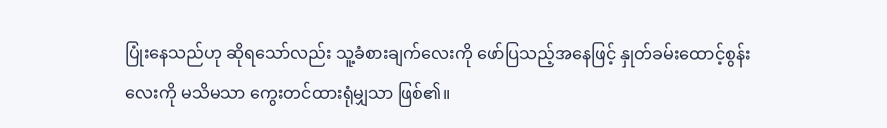ပြုံးနေသည်ဟု ဆိုရသော်လည်း သူ့ခံစားချက်လေးကို ဖော်ပြသည့်အနေဖြင့် နှုတ်ခမ်းထောင့်စွန်းလေးကို မသိမသာ ကွေးတင်ထားရုံမျှသာ ဖြစ်၏။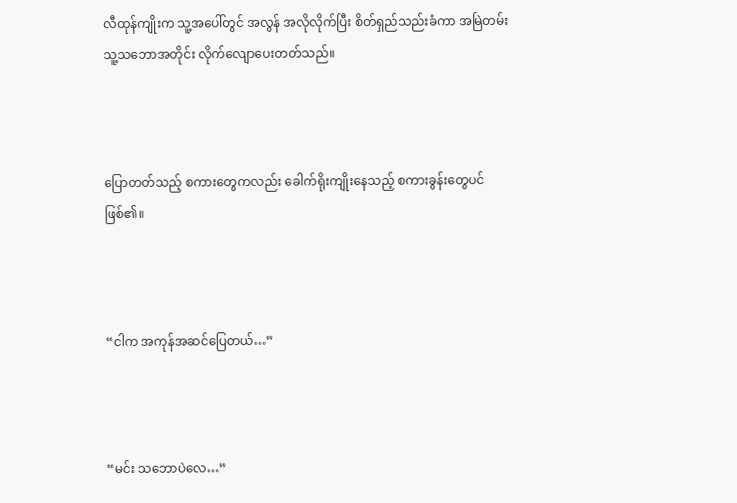လီထုန်ကျိုးက သူ့အပေါ်တွင် အလွန် အလိုလိုက်ပြီး စိတ်ရှည်သည်းခံကာ အမြဲတမ်း သူ့သဘောအတိုင်း လိုက်လျောပေးတတ်သည်။



ပြောတတ်သည့် စကားတွေကလည်း ခေါက်ရိုးကျိုးနေသည့် စကားခွန်းတွေပင် ဖြစ်၏။



“ငါက အကုန်အဆင်ပြေတယ်…”



“မင်း သဘောပဲလေ…”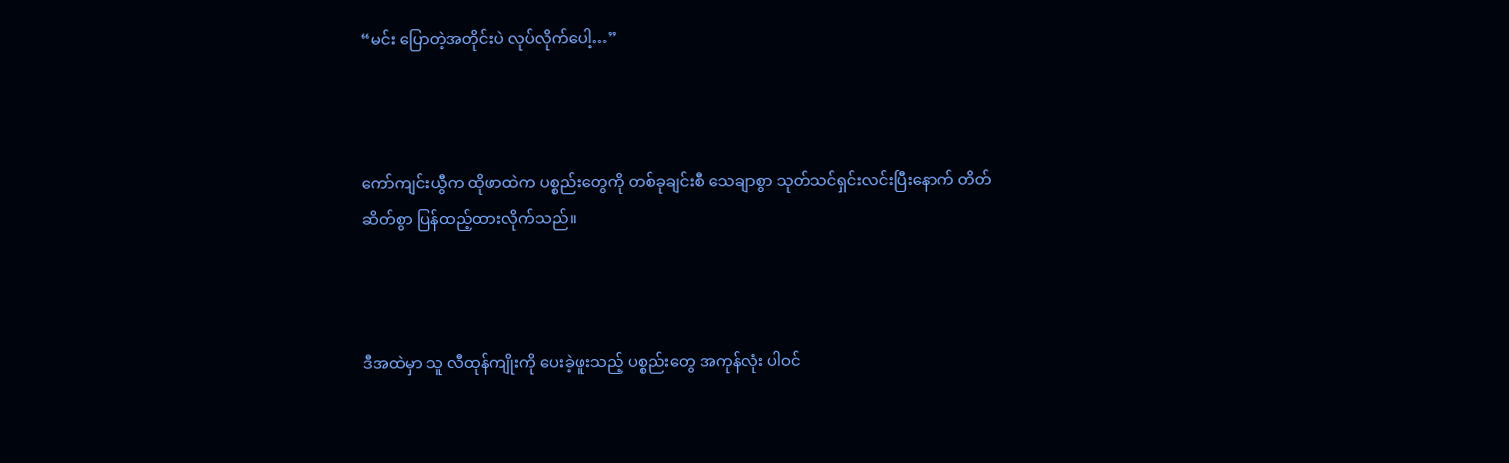“မင်း ပြောတဲ့အတိုင်းပဲ လုပ်လိုက်ပေါ့…”



ကော်ကျင်းယွီက ထိုဖာထဲက ပစ္စည်းတွေကို တစ်ခုချင်းစီ သေချာစွာ သုတ်သင်ရှင်းလင်းပြီးနောက် တိတ်ဆိတ်စွာ ပြန်ထည့်ထားလိုက်သည်။



ဒီအထဲမှာ သူ လီထုန်ကျိုးကို ပေးခဲ့ဖူးသည့် ပစ္စည်းတွေ အကုန်လုံး ပါဝင်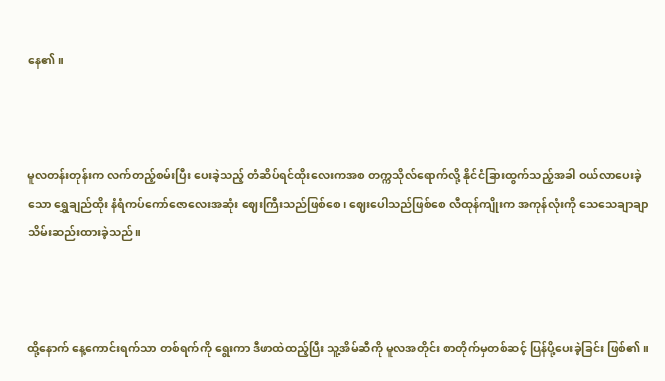နေ၏။



မူလတန်းတုန်းက လက်တည့်စမ်းပြီး ပေးခဲ့သည့် တံဆိပ်ရင်ထိုးလေးကအစ တက္ကသိုလ်ရောက်လို့ နိုင်ငံခြားထွက်သည့်အခါ ဝယ်လာပေးခဲ့သော ရွှေချည်ထိုး နံရံကပ်ကော်ဇောလေးအဆုံး ဈေးကြီးသည်ဖြစ်စေ၊ ဈေးပေါသည်ဖြစ်စေ လီထုန်ကျိုးက အကုန်လုံးကို သေသေချာချာ သိမ်းဆည်းထားခဲ့သည်။



ထို့နောက် နေ့ကောင်းရက်သာ တစ်ရက်ကို ရွေးကာ ဒီဖာထဲထည့်ပြီး သူ့အိမ်ဆီကို မူလအတိုင်း စာတိုက်မှတစ်ဆင့် ပြန်ပို့ပေးခဲ့ခြင်း ဖြစ်၏။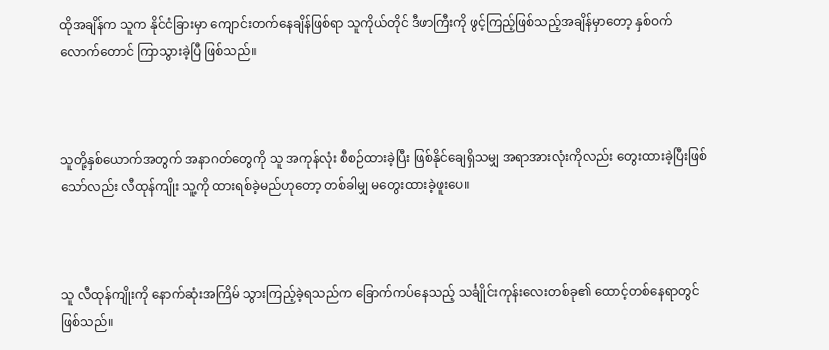ထိုအချိန်က သူက နိုင်ငံခြားမှာ ကျောင်းတက်နေချိန်ဖြစ်ရာ သူကိုယ်တိုင် ဒီဖာကြီးကို ဖွင့်ကြည့်ဖြစ်သည့်အချိန်မှာတော့ နှစ်ဝက်လောက်တောင် ကြာသွားခဲ့ပြီ ဖြစ်သည်။



သူတို့နှစ်ယောက်အတွက် အနာဂတ်တွေကို သူ အကုန်လုံး စီစဉ်ထားခဲ့ပြီး ဖြစ်နိုင်ချေရှိသမျှ အရာအားလုံးကိုလည်း တွေးထားခဲ့ပြီးဖြစ်သော်လည်း လီထုန်ကျိုး သူ့ကို ထားရစ်ခဲ့မည်ဟုတော့ တစ်ခါမျှ မတွေးထားခဲ့ဖူးပေ။



သူ လီထုန်ကျိုးကို နောက်ဆုံးအကြိမ် သွားကြည့်ခဲ့ရသည်က ခြောက်ကပ်နေသည့် သင်္ချိုင်းကုန်းလေးတစ်ခု၏ ထောင့်တစ်နေရာတွင် ဖြစ်သည်။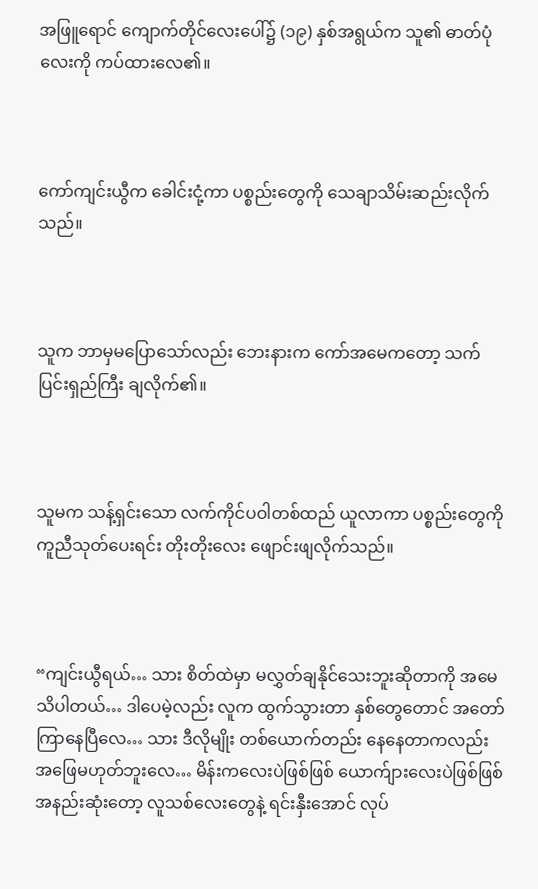အဖြူရောင် ကျောက်တိုင်လေးပေါ်၌ (၁၉) နှစ်အရွယ်က သူ၏ ဓာတ်ပုံလေးကို ကပ်ထားလေ၏။



ကော်ကျင်းယွီက ခေါင်းငုံ့ကာ ပစ္စည်းတွေကို သေချာသိမ်းဆည်းလိုက်သည်။



သူက ဘာမှမပြောသော်လည်း ဘေးနားက ကော်အမေကတော့ သက်ပြင်းရှည်ကြီး ချလိုက်၏။



သူမက သန့်ရှင်းသော လက်ကိုင်ပဝါတစ်ထည် ယူလာကာ ပစ္စည်းတွေကို ကူညီသုတ်ပေးရင်း တိုးတိုးလေး ဖျောင်းဖျလိုက်သည်။



“ကျင်းယွီရယ်… သား စိတ်ထဲမှာ မလွှတ်ချနိုင်သေးဘူးဆိုတာကို အမေ သိပါတယ်… ဒါပေမဲ့လည်း လူက ထွက်သွားတာ နှစ်တွေတောင် အတော်ကြာနေပြီလေ… သား ဒီလိုမျိုး တစ်ယောက်တည်း နေနေတာကလည်း အဖြေမဟုတ်ဘူးလေ… မိန်းကလေးပဲဖြစ်ဖြစ် ယောက်ျားလေးပဲဖြစ်ဖြစ် အနည်းဆုံးတော့ လူသစ်လေးတွေနဲ့ ရင်းနှီးအောင် လုပ်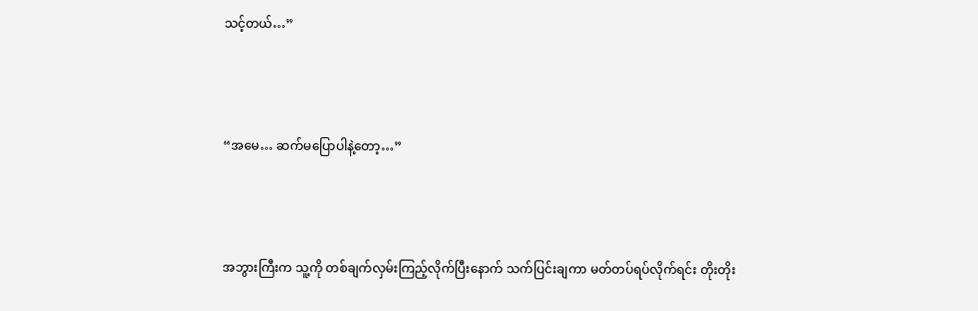သင့်တယ်…”



“အမေ… ဆက်မပြောပါနဲ့တော့…”



အဘွားကြီးက သူ့ကို တစ်ချက်လှမ်းကြည့်လိုက်ပြီးနောက် သက်ပြင်းချကာ မတ်တပ်ရပ်လိုက်ရင်း တိုးတိုး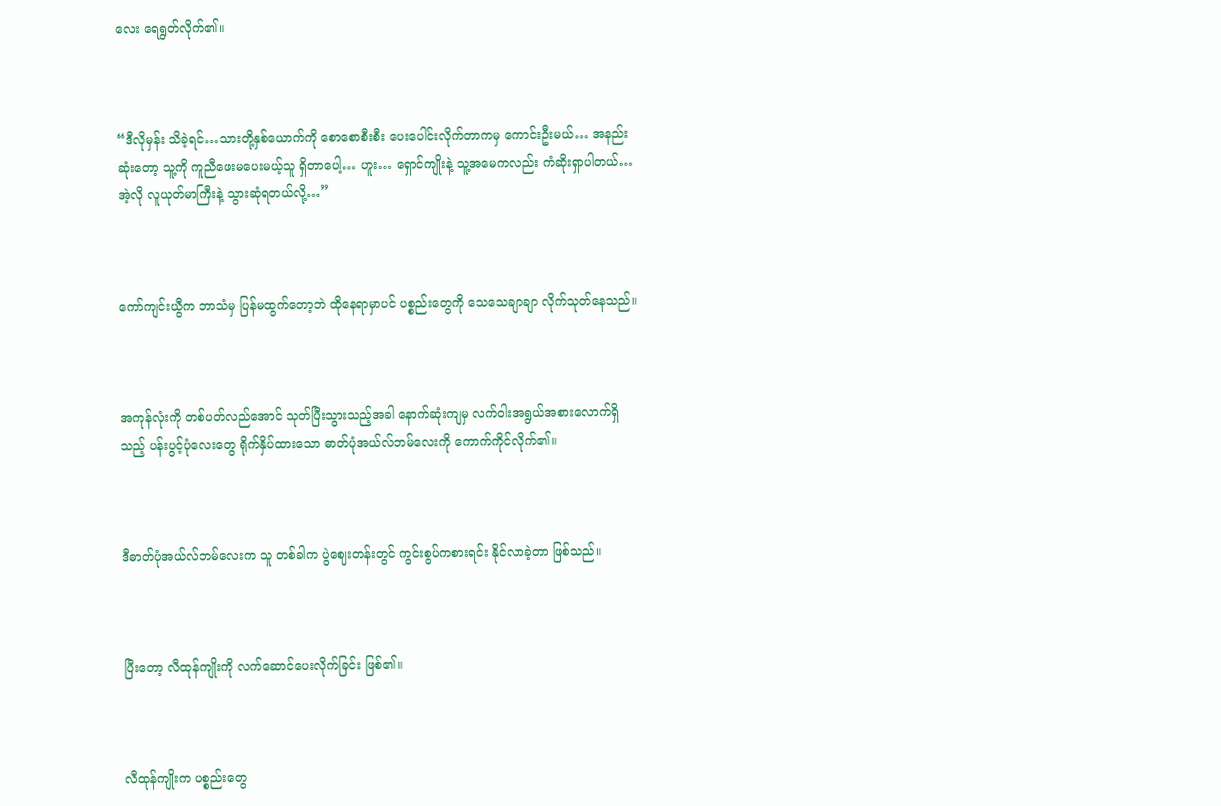လေး ရေရွတ်လိုက်၏။



“ဒီလိုမှန်း သိခဲ့ရင်…သားတို့နှစ်ယောက်ကို စောစောစီးစီး ပေးပေါင်းလိုက်တာကမှ ကောင်းဦးမယ်… အနည်းဆုံးတော့ သူ့ကို ကူညီဖေးမပေးမယ့်သူ ရှိတာပေါ့… ဟူး… ရှောင်ကျိုးနဲ့ သူ့အမေကလည်း ကံဆိုးရှာပါတယ်… အဲ့လို လူယုတ်မာကြီးနဲ့ သွားဆုံရတယ်လို့…”



ကော်ကျင်းယွီက ဘာသံမှ ပြန်မထွက်တော့ဘဲ ထိုနေရာမှာပင် ပစ္စည်းတွေကို သေသေချာချာ လိုက်သုတ်နေသည်။



အကုန်လုံးကို တစ်ပတ်လည်အောင် သုတ်ပြီးသွားသည့်အခါ နောက်ဆုံးကျမှ လက်ဝါးအရွယ်အစားလောက်ရှိသည့် ပန်းပွင့်ပုံလေးတွေ ရိုက်နှိပ်ထားသော ဓာတ်ပုံအယ်လ်ဘမ်လေးကို ကောက်ကိုင်လိုက်၏။



ဒီဓာတ်ပုံအယ်လ်ဘမ်လေးက သူ တစ်ခါက ပွဲဈေးတန်းတွင် ကွင်းစွပ်ကစားရင်း နိုင်လာခဲ့တာ ဖြစ်သည်။



ပြီးတော့ လီထုန်ကျိုးကို လက်ဆောင်ပေးလိုက်ခြင်း ဖြစ်၏။



လီထုန်ကျိုးက ပစ္စည်းတွေ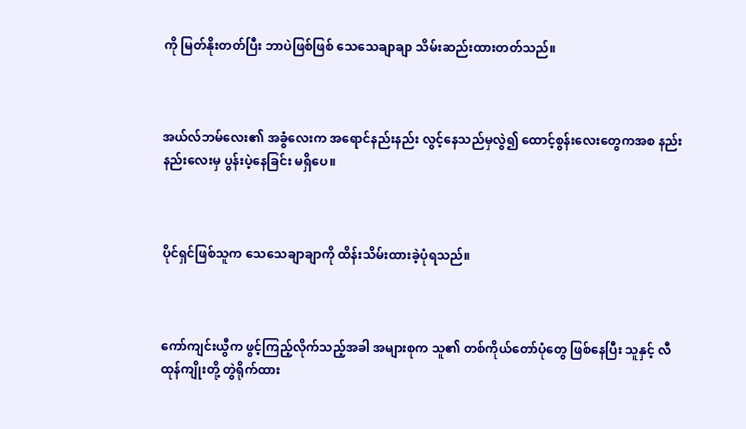ကို မြတ်နိုးတတ်ပြီး ဘာပဲဖြစ်ဖြစ် သေသေချာချာ သိမ်းဆည်းထားတတ်သည်။



အယ်လ်ဘမ်လေး၏ အခွံလေးက အရောင်နည်းနည်း လွင့်နေသည်မှလွဲ၍ ထောင့်စွန်းလေးတွေကအစ နည်းနည်းလေးမှ ပွန်းပဲ့နေခြင်း မရှိပေ။



ပိုင်ရှင်ဖြစ်သူက သေသေချာချာကို ထိန်းသိမ်းထားခဲ့ပုံရသည်။



ကော်ကျင်းယွီက ဖွင့်ကြည့်လိုက်သည့်အခါ အများစုက သူ၏ တစ်ကိုယ်တော်ပုံတွေ ဖြစ်နေပြီး သူနှင့် လီထုန်ကျိုးတို့ တွဲရိုက်ထား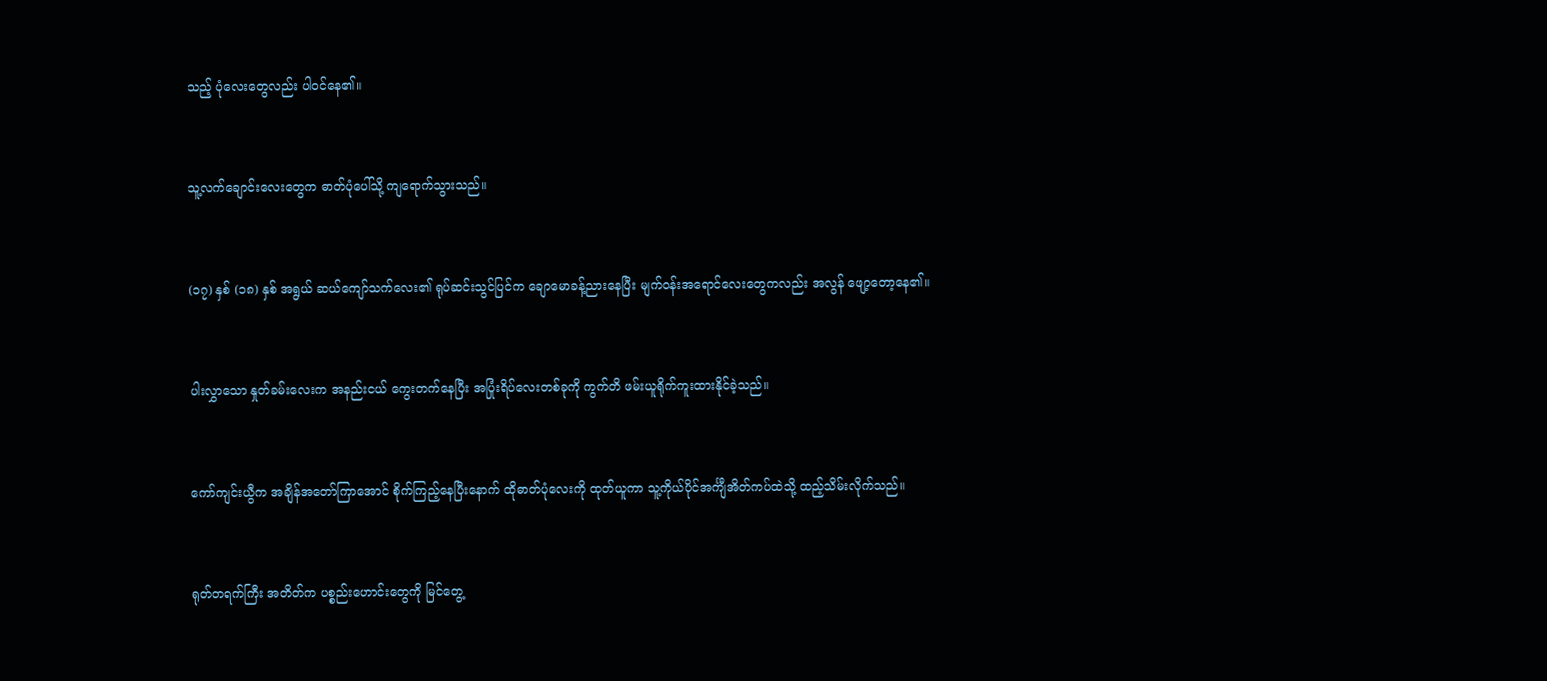သည့် ပုံလေးတွေလည်း ပါဝင်နေ၏။



သူ့လက်ချောင်းလေးတွေက ဓာတ်ပုံပေါ်သို့ ကျရောက်သွားသည်။



(၁၇) နှစ် (၁၈) နှစ် အရွယ် ဆယ်ကျော်သက်လေး၏ ရုပ်ဆင်းသွင်ပြင်က ချောမောခန့်ညားနေပြီး မျက်ဝန်းအရောင်လေးတွေကလည်း အလွန် ဖျော့တော့နေ၏။



ပါးလွှာသော နှုတ်ခမ်းလေးက အနည်းငယ် ကွေးတက်နေပြီး အပြုံးရိပ်လေးတစ်ခုကို ကွက်တိ ဖမ်းယူရိုက်ကူးထားနိုင်ခဲ့သည်။



ကော်ကျင်းယွီက အချိန်အတော်ကြာအောင် စိုက်ကြည့်နေပြီးနောက် ထိုဓာတ်ပုံလေးကို ထုတ်ယူကာ သူ့ကိုယ်ပိုင်အင်္ကျီအိတ်ကပ်ထဲသို့ ထည့်သိမ်းလိုက်သည်။



ရုတ်တရက်ကြီး အတိတ်က ပစ္စည်းဟောင်းတွေကို မြင်တွေ့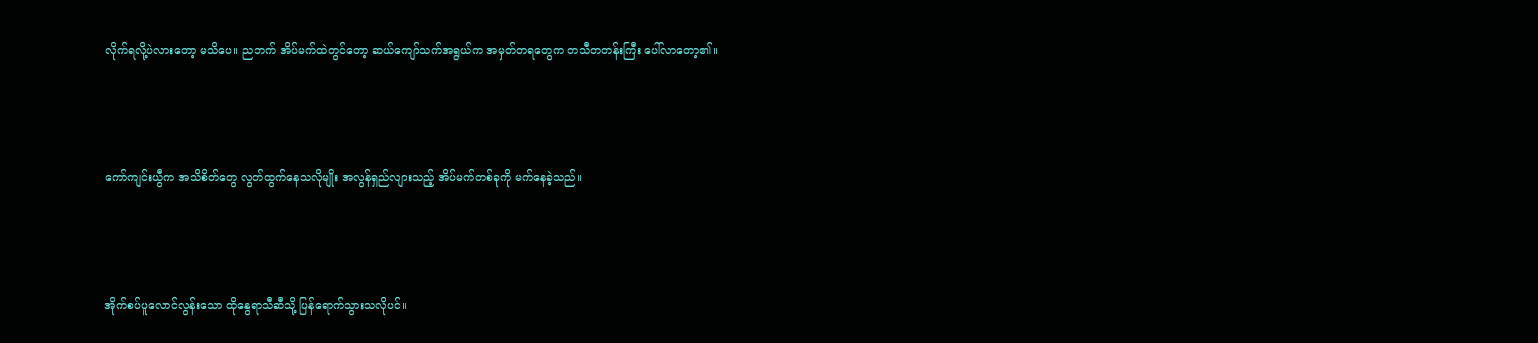လိုက်ရလို့ပဲလားတော့ မသိပေ။ ညဘက် အိပ်မက်ထဲတွင်တော့ ဆယ်ကျော်သက်အရွယ်က အမှတ်တရတွေက တသီတတန်းကြီး ပေါ်လာတော့၏။



ကော်ကျင်းယွီက အသိစိတ်တွေ လွတ်ထွက်နေသလိုမျိုး အလွန်ရှည်လျားသည့် အိပ်မက်တစ်ခုကို မက်နေခဲ့သည်။



အိုက်စပ်ပူလောင်လွန်းသော ထိုနွေရာသီဆီသို့ ပြန်ရောက်သွားသလိုပင်။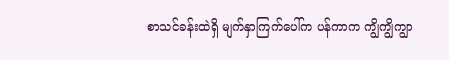စာသင်ခန်းထဲရှိ မျက်နှာကြက်ပေါ်က ပန်ကာက ကျွိကျွိကျွာ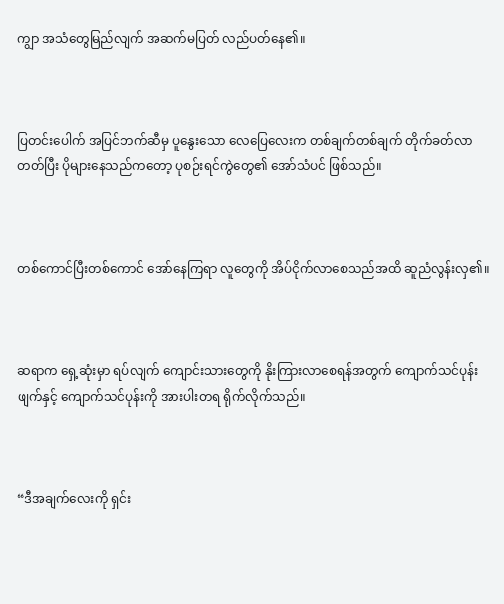ကျွာ အသံတွေမြည်လျက် အဆက်မပြတ် လည်ပတ်နေ၏။



ပြတင်းပေါက် အပြင်ဘက်ဆီမှ ပူနွေးသော လေပြေလေးက တစ်ချက်တစ်ချက် တိုက်ခတ်လာတတ်ပြီး ပိုများနေသည်ကတော့ ပုစဉ်းရင်ကွဲတွေ၏ အော်သံပင် ဖြစ်သည်။



တစ်ကောင်ပြီးတစ်ကောင် အော်နေကြရာ လူတွေကို အိပ်ငိုက်လာစေသည်အထိ ဆူညံလွန်းလှ၏။



ဆရာက ရှေ့ဆုံးမှာ ရပ်လျက် ကျောင်းသားတွေကို နိုးကြားလာစေရန်အတွက် ကျောက်သင်ပုန်းဖျက်နှင့် ကျောက်သင်ပုန်းကို အားပါးတရ ရိုက်လိုက်သည်။



“ဒီအချက်လေးကို ရှင်း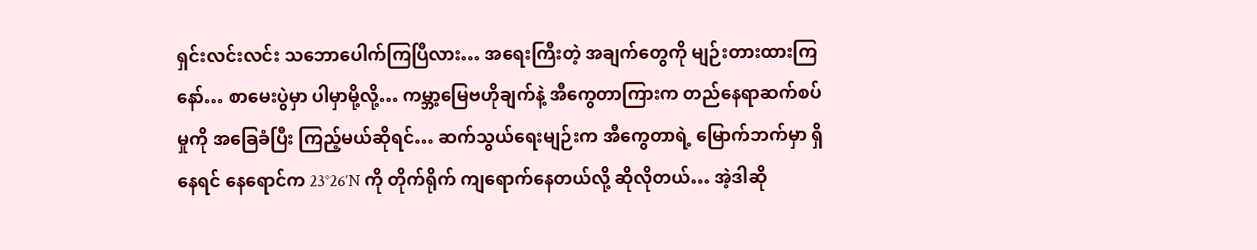ရှင်းလင်းလင်း သဘောပေါက်ကြပြီလား… အရေးကြီးတဲ့ အချက်တွေကို မျဉ်းတားထားကြနော်… စာမေးပွဲမှာ ပါမှာမို့လို့… ကမ္ဘာ့မြေဗဟိုချက်နဲ့ အီကွေတာကြားက တည်နေရာဆက်စပ်မှုကို အခြေခံပြီး ကြည့်မယ်ဆိုရင်… ဆက်သွယ်ရေးမျဉ်းက အီကွေတာရဲ့ မြောက်ဘက်မှာ ရှိနေရင် နေရောင်က 23°26′N ကို တိုက်ရိုက် ကျရောက်နေတယ်လို့ ဆိုလိုတယ်… အဲ့ဒါဆို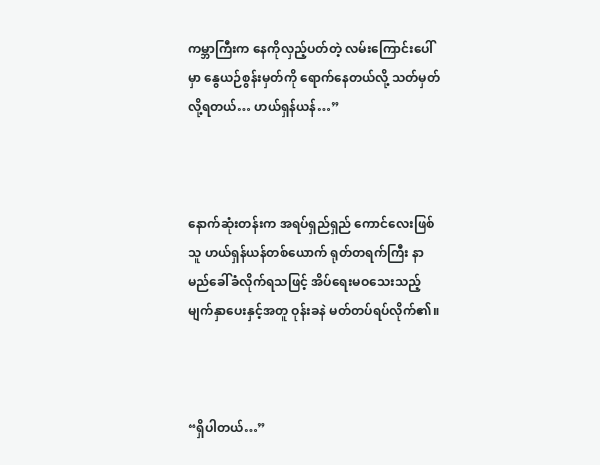ကမ္ဘာကြီးက နေကိုလှည့်ပတ်တဲ့ လမ်းကြောင်းပေါ်မှာ နွေယဉ်စွန်းမှတ်ကို ရောက်နေတယ်လို့ သတ်မှတ်လို့ရတယ်… ဟယ်ရှန်ယန်…”



နောက်ဆုံးတန်းက အရပ်ရှည်ရှည် ကောင်လေးဖြစ်သူ ဟယ်ရှန်ယန်တစ်ယောက် ရုတ်တရက်ကြီး နာမည်ခေါ်ခံလိုက်ရသဖြင့် အိပ်ရေးမဝသေးသည့် မျက်နှာပေးနှင့်အတူ ဝုန်းခနဲ မတ်တပ်ရပ်လိုက်၏။



“ရှိပါတယ်…”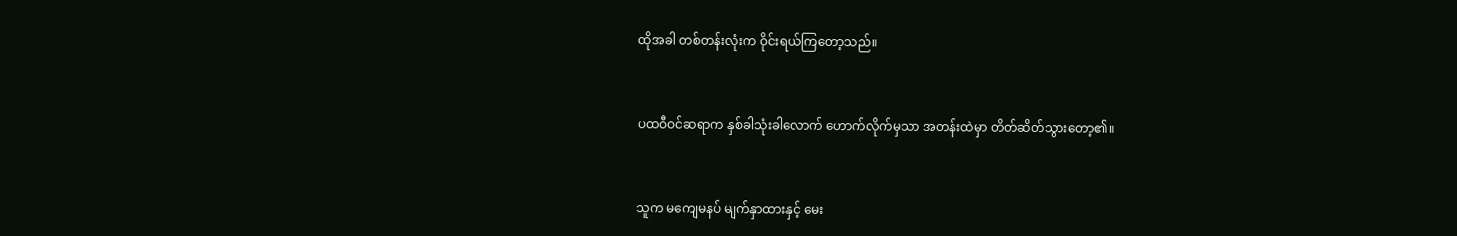ထိုအခါ တစ်တန်းလုံးက ဝိုင်းရယ်ကြတော့သည်။



ပထဝီဝင်ဆရာက နှစ်ခါသုံးခါလောက် ဟောက်လိုက်မှသာ အတန်းထဲမှာ တိတ်ဆိတ်သွားတော့၏။



သူက မကျေမနပ် မျက်နှာထားနှင့် မေး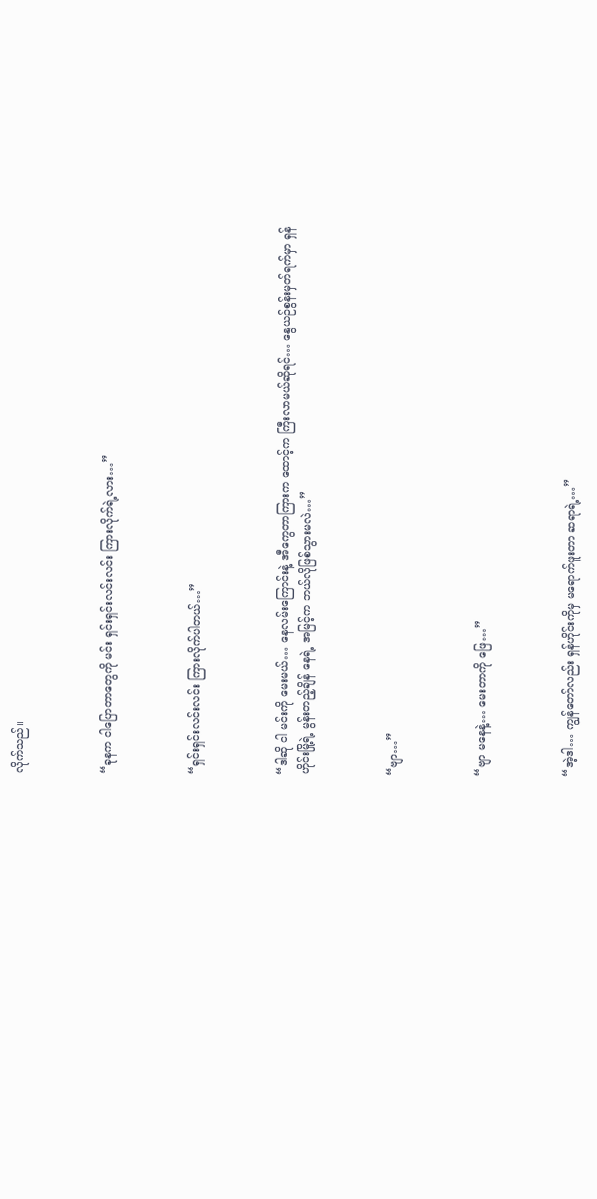လိုက်သည်။



“ခုနက ငါပြောတာတွေကို မင်း ရှင်းရှင်းလင်းလင်း ကြားလိုက်ရဲ့လား…”



“ရှင်းရှင်းလင်းလင်း ကြားလိုက်ပါတယ်…”



“ဒါဆို ငါ မင်းကို မေးမယ်… နေလမ်းကြောင်းနဲ့ အီကွေတာကြားက ထောင့်က ကြီးလာမယ်ဆိုရင်… နွေယဉ်စွန်းမှတ်ရက်မှာ ရှန်ဟိုင်းမြို့ရဲ့ မွန်းတည့်ချိန် နေရဲ့ အမြင့်က ဘယ်လိုဖြစ်သွားမလဲ…”



“ဗျာ…”



“ဗျာ မနေနဲ့… မေးတာကို ဖြေ…”



“အဲ့ဒါ… ကျွန်တော်လည်း ရှန်ဟိုင်းကိုမှ မရောက်ဖူးတာ ဆရာရဲ့…”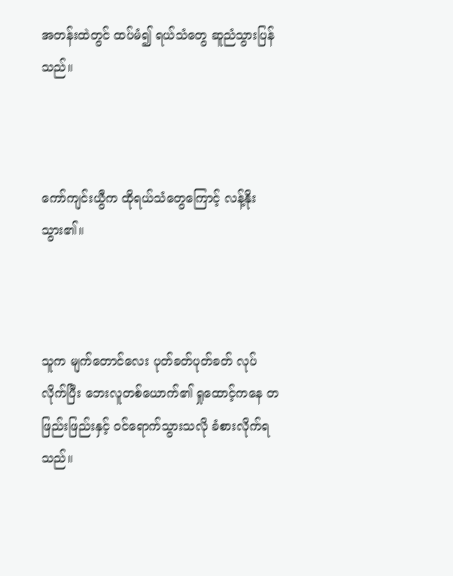အတန်းထဲတွင် ထပ်မံ၍ ရယ်သံတွေ ဆူညံသွားပြန်သည်။



ကော်ကျင်းယွီက ထိုရယ်သံတွေကြောင့် လန့်နိုးသွား၏။



သူက မျက်တောင်လေး ပုတ်ခတ်ပုတ်ခတ် လုပ်လိုက်ပြီး ဘေးလူတစ်ယောက်၏ ရှုထောင့်ကနေ တဖြည်းဖြည်းနှင့် ဝင်ရောက်သွားသလို ခံစားလိုက်ရသည်။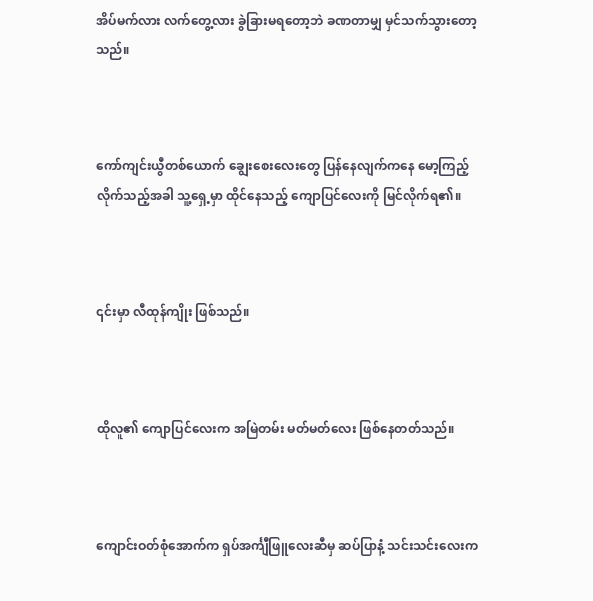အိပ်မက်လား လက်တွေ့လား ခွဲခြားမရတော့ဘဲ ခဏတာမျှ မှင်သက်သွားတော့သည်။



ကော်ကျင်းယွီတစ်ယောက် ချွေးစေးလေးတွေ ပြန်နေလျက်ကနေ မော့ကြည့်လိုက်သည့်အခါ သူ့ရှေ့မှာ ထိုင်နေသည့် ကျောပြင်လေးကို မြင်လိုက်ရ၏။



၎င်းမှာ လီထုန်ကျိုး ဖြစ်သည်။



ထိုလူ၏ ကျောပြင်လေးက အမြဲတမ်း မတ်မတ်လေး ဖြစ်နေတတ်သည်။



ကျောင်းဝတ်စုံအောက်က ရှပ်အင်္ကျီဖြူလေးဆီမှ ဆပ်ပြာနံ့ သင်းသင်းလေးက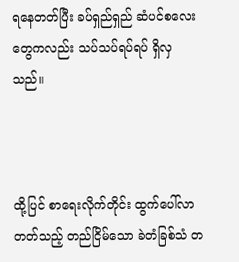ရနေတတ်ပြီး ခပ်ရှည်ရှည် ဆံပင်စလေးတွေကလည်း သပ်သပ်ရပ်ရပ် ရှိလှသည်။



ထို့ပြင် စာရေးလိုက်တိုင်း ထွက်ပေါ်လာတတ်သည့် တည်ငြိမ်သော ခဲတံခြစ်သံ တ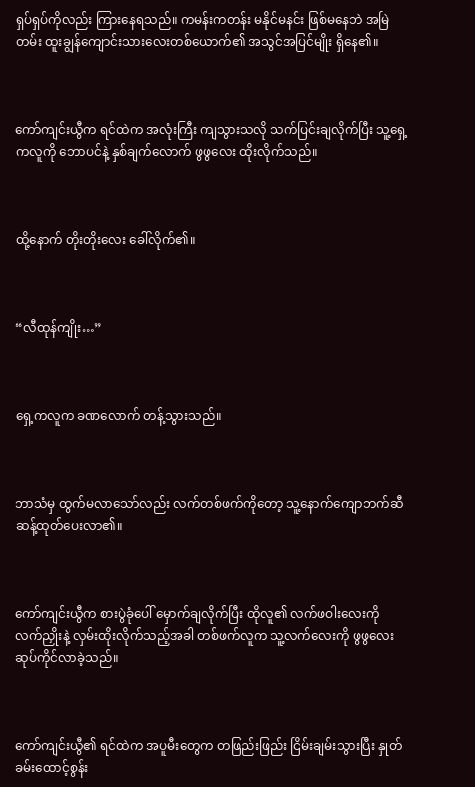ရှပ်ရှပ်ကိုလည်း ကြားနေရသည်။ ကမန်းကတန်း မနိုင်မနင်း ဖြစ်မနေဘဲ အမြဲတမ်း ထူးချွန်ကျောင်းသားလေးတစ်ယောက်၏ အသွင်အပြင်မျိုး ရှိနေ၏။



ကော်ကျင်းယွီက ရင်ထဲက အလုံးကြီး ကျသွားသလို သက်ပြင်းချလိုက်ပြီး သူ့ရှေ့ကလူကို ဘောပင်နဲ့ နှစ်ချက်လောက် ဖွဖွလေး ထိုးလိုက်သည်။



ထို့နောက် တိုးတိုးလေး ခေါ်လိုက်၏။



“လီထုန်ကျိုး…”



ရှေ့ကလူက ခဏလောက် တန့်သွားသည်။



ဘာသံမှ ထွက်မလာသော်လည်း လက်တစ်ဖက်ကိုတော့ သူ့နောက်ကျောဘက်ဆီ ဆန့်ထုတ်ပေးလာ၏။



ကော်ကျင်းယွီက စားပွဲခုံပေါ် မှောက်ချလိုက်ပြီး ထိုလူ၏ လက်ဖဝါးလေးကို လက်ညှိုးနဲ့ လှမ်းထိုးလိုက်သည့်အခါ တစ်ဖက်လူက သူ့လက်လေးကို ဖွဖွလေး ဆုပ်ကိုင်လာခဲ့သည်။



ကော်ကျင်းယွီ၏ ရင်ထဲက အပူမီးတွေက တဖြည်းဖြည်း ငြိမ်းချမ်းသွားပြီး နှုတ်ခမ်းထောင့်စွန်း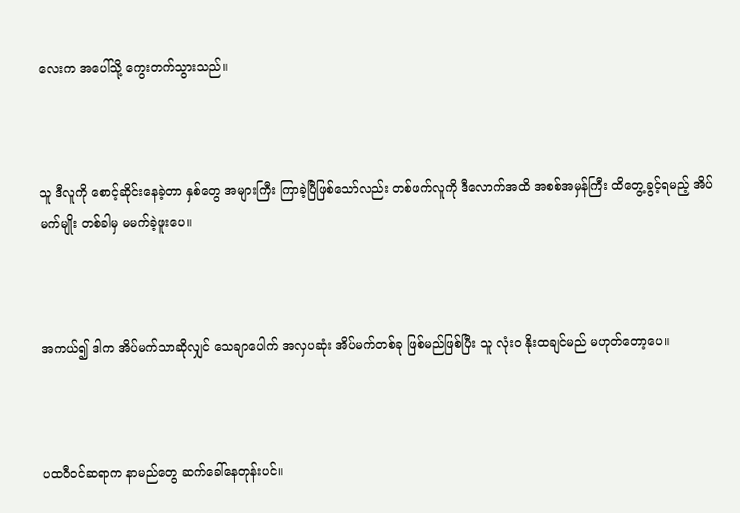လေးက အပေါ်သို့ ကွေးတက်သွားသည်။



သူ ဒီလူကို စောင့်ဆိုင်းနေခဲ့တာ နှစ်တွေ အများကြီး ကြာခဲ့ပြီဖြစ်သော်လည်း တစ်ဖက်လူကို ဒီလောက်အထိ အစစ်အမှန်ကြီး ထိတွေ့ခွင့်ရမည့် အိပ်မက်မျိုး တစ်ခါမှ မမက်ခဲ့ဖူးပေ။



အကယ်၍ ဒါက အိပ်မက်သာဆိုလျှင် သေချာပေါက် အလှပဆုံး အိပ်မက်တစ်ခု ဖြစ်မည်ဖြစ်ပြီး သူ လုံးဝ နိုးထချင်မည် မဟုတ်တော့ပေ။



ပထဝီဝင်ဆရာက နာမည်တွေ ဆက်ခေါ်နေတုန်းပင်။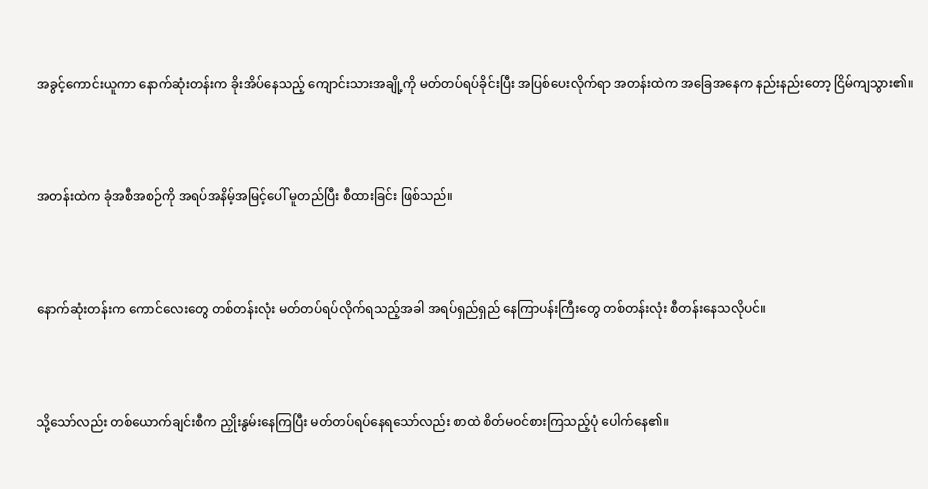အခွင့်ကောင်းယူကာ နောက်ဆုံးတန်းက ခိုးအိပ်နေသည့် ကျောင်းသားအချို့ကို မတ်တပ်ရပ်ခိုင်းပြီး အပြစ်ပေးလိုက်ရာ အတန်းထဲက အခြေအနေက နည်းနည်းတော့ ငြိမ်ကျသွား၏။



အတန်းထဲက ခုံအစီအစဉ်ကို အရပ်အနိမ့်အမြင့်ပေါ် မူတည်ပြီး စီထားခြင်း ဖြစ်သည်။



နောက်ဆုံးတန်းက ကောင်လေးတွေ တစ်တန်းလုံး မတ်တပ်ရပ်လိုက်ရသည့်အခါ အရပ်ရှည်ရှည် နေကြာပန်းကြီးတွေ တစ်တန်းလုံး စီတန်းနေသလိုပင်။



သို့သော်လည်း တစ်ယောက်ချင်းစီက ညှိုးနွမ်းနေကြပြီး မတ်တပ်ရပ်နေရသော်လည်း စာထဲ စိတ်မဝင်စားကြသည့်ပုံ ပေါက်နေ၏။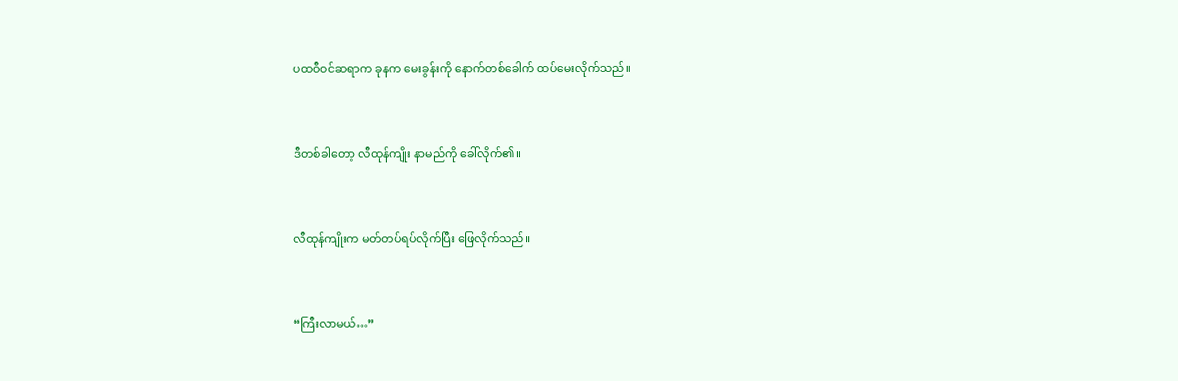ပထဝီဝင်ဆရာက ခုနက မေးခွန်းကို နောက်တစ်ခေါက် ထပ်မေးလိုက်သည်။



ဒီတစ်ခါတော့ လီထုန်ကျိုး နာမည်ကို ခေါ်လိုက်၏။



လီထုန်ကျိုးက မတ်တပ်ရပ်လိုက်ပြီး ဖြေလိုက်သည်။



“ကြီးလာမယ်…”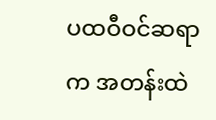ပထဝီဝင်ဆရာက အတန်းထဲ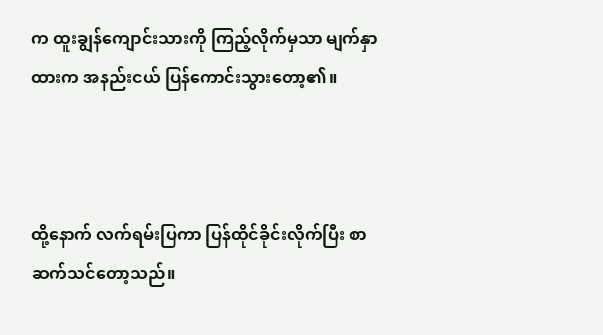က ထူးချွန်ကျောင်းသားကို ကြည့်လိုက်မှသာ မျက်နှာထားက အနည်းငယ် ပြန်ကောင်းသွားတော့၏။



ထို့နောက် လက်ရမ်းပြကာ ပြန်ထိုင်ခိုင်းလိုက်ပြီး စာဆက်သင်တော့သည်။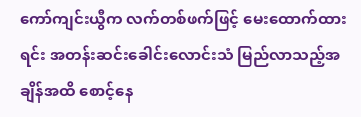ကော်ကျင်းယွီက လက်တစ်ဖက်ဖြင့် မေးထောက်ထားရင်း အတန်းဆင်းခေါင်းလောင်းသံ မြည်လာသည့်အချိန်အထိ စောင့်နေ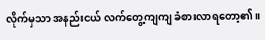လိုက်မှသာ အနည်းငယ် လက်တွေ့ကျကျ ခံစားလာရတော့၏။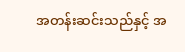အတန်းဆင်းသည်နှင့် အ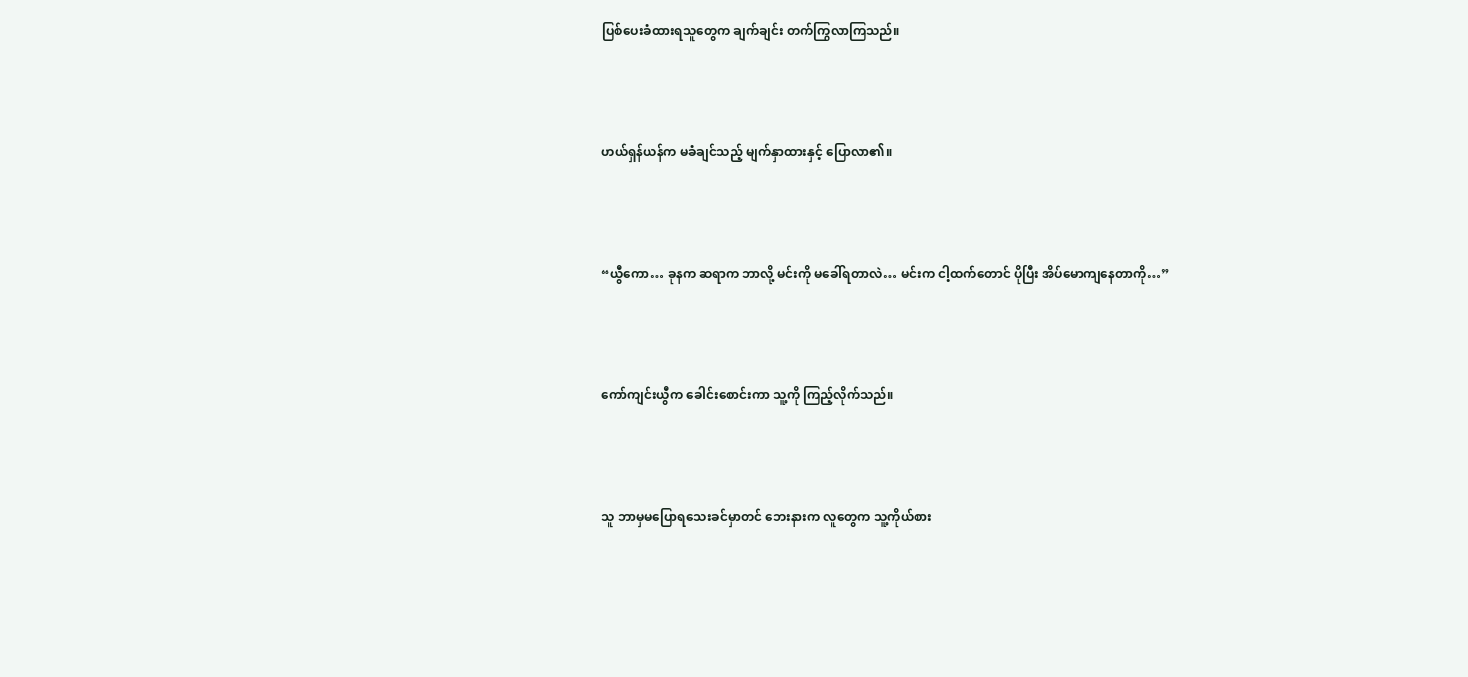ပြစ်ပေးခံထားရသူတွေက ချက်ချင်း တက်ကြွလာကြသည်။



ဟယ်ရှန်ယန်က မခံချင်သည့် မျက်နှာထားနှင့် ပြောလာ၏။



“ယွီကော… ခုနက ဆရာက ဘာလို့ မင်းကို မခေါ်ရတာလဲ… မင်းက ငါ့ထက်တောင် ပိုပြီး အိပ်မောကျနေတာကို…”



ကော်ကျင်းယွီက ခေါင်းစောင်းကာ သူ့ကို ကြည့်လိုက်သည်။



သူ ဘာမှမပြောရသေးခင်မှာတင် ဘေးနားက လူတွေက သူ့ကိုယ်စား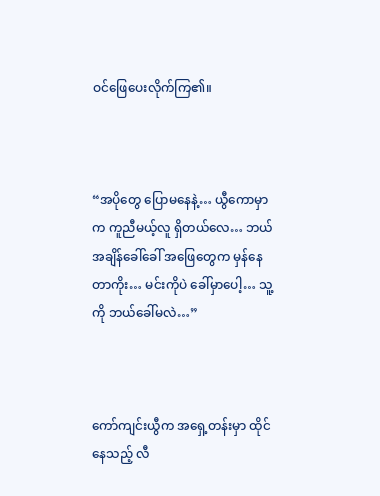ဝင်ဖြေပေးလိုက်ကြ၏။



“အပိုတွေ ပြောမနေနဲ့… ယွီကောမှာက ကူညီမယ့်လူ ရှိတယ်လေ… ဘယ်အချိန်ခေါ်ခေါ် အဖြေတွေက မှန်နေတာကိုး… မင်းကိုပဲ ခေါ်မှာပေါ့… သူ့ကို ဘယ်ခေါ်မလဲ…”



ကော်ကျင်းယွီက အရှေ့တန်းမှာ ထိုင်နေသည့် လီ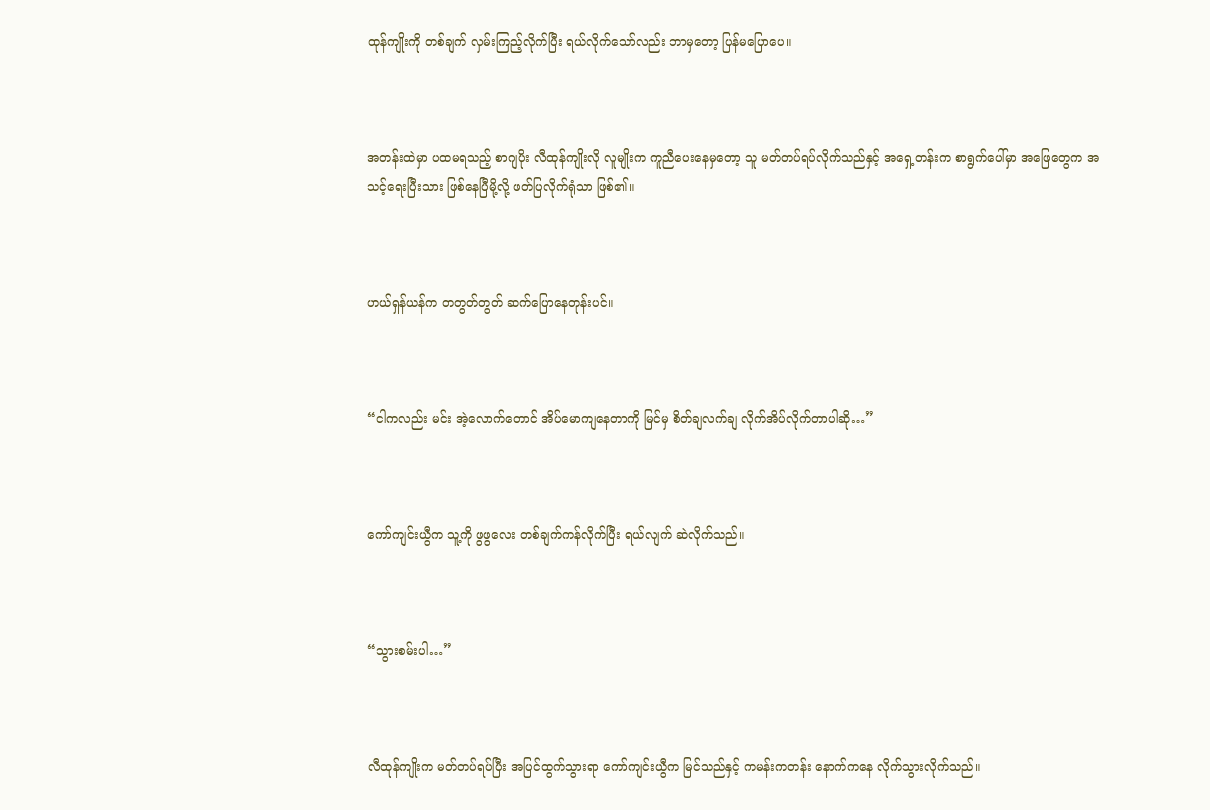ထုန်ကျိုးကို တစ်ချက် လှမ်းကြည့်လိုက်ပြီး ရယ်လိုက်သော်လည်း ဘာမှတော့ ပြန်မပြောပေ။



အတန်းထဲမှာ ပထမရသည့် စာဂျပိုး လီထုန်ကျိုးလို လူမျိုးက ကူညီပေးနေမှတော့ သူ မတ်တပ်ရပ်လိုက်သည်နှင့် အရှေ့တန်းက စာရွက်ပေါ်မှာ အဖြေတွေက အသင့်ရေးပြီးသား ဖြစ်နေပြီမို့လို့ ဖတ်ပြလိုက်ရုံသာ ဖြစ်၏။



ဟယ်ရှန်ယန်က တတွတ်တွတ် ဆက်ပြောနေတုန်းပင်။



“ငါကလည်း မင်း အဲ့လောက်တောင် အိပ်မောကျနေတာကို မြင်မှ စိတ်ချလက်ချ လိုက်အိပ်လိုက်တာပါဆို…”



ကော်ကျင်းယွီက သူ့ကို ဖွဖွလေး တစ်ချက်ကန်လိုက်ပြီး ရယ်လျက် ဆဲလိုက်သည်။



“သွားစမ်းပါ…”



လီထုန်ကျိုးက မတ်တပ်ရပ်ပြီး အပြင်ထွက်သွားရာ ကော်ကျင်းယွီက မြင်သည်နှင့် ကမန်းကတန်း နောက်ကနေ လိုက်သွားလိုက်သည်။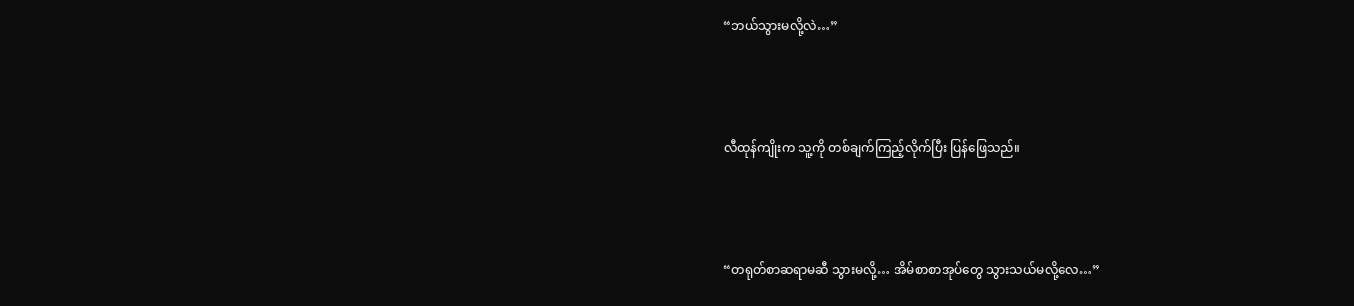“ဘယ်သွားမလို့လဲ…”



လီထုန်ကျိုးက သူ့ကို တစ်ချက်ကြည့်လိုက်ပြီး ပြန်ဖြေသည်။



“တရုတ်စာဆရာမဆီ သွားမလို့… အိမ်စာစာအုပ်တွေ သွားသယ်မလို့လေ…”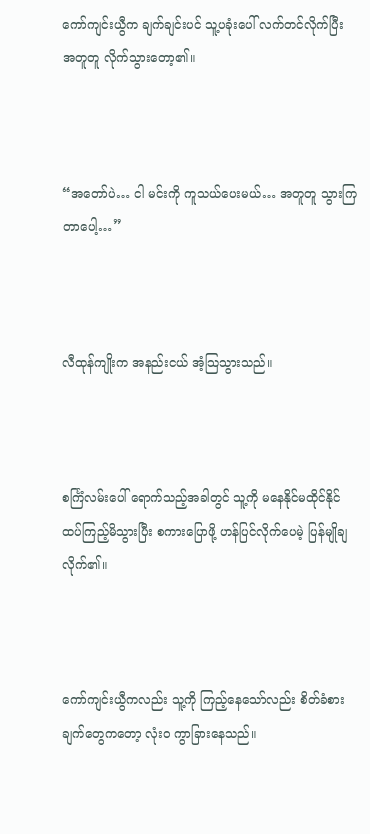ကော်ကျင်းယွီက ချက်ချင်းပင် သူ့ပခုံးပေါ် လက်တင်လိုက်ပြီး အတူတူ လိုက်သွားတော့၏။



“အတော်ပဲ… ငါ မင်းကို ကူသယ်ပေးမယ်… အတူတူ သွားကြတာပေါ့…”



လီထုန်ကျိုးက အနည်းငယ် အံ့သြသွားသည်။



စင်္ကြံလမ်းပေါ် ရောက်သည့်အခါတွင် သူ့ကို မနေနိုင်မထိုင်နိုင် ထပ်ကြည့်မိသွားပြီး စကားပြောဖို့ ဟန်ပြင်လိုက်ပေမဲ့ ပြန်မျိုချလိုက်၏။



ကော်ကျင်းယွီကလည်း သူ့ကို ကြည့်နေသော်လည်း စိတ်ခံစားချက်တွေကတော့ လုံးဝ ကွာခြားနေသည်။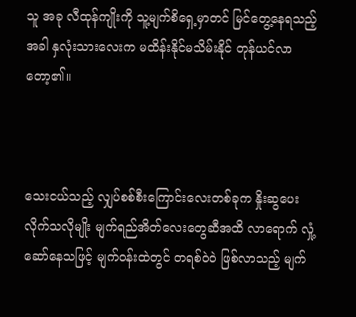သူ အခု လီထုန်ကျိုးကို သူ့မျက်စိရှေ့မှာတင် မြင်တွေ့နေရသည့်အခါ နှလုံးသားလေးက မထိန်းနိုင်မသိမ်းနိုင် တုန်ယင်လာတော့၏။



သေးငယ်သည့် လျှပ်စစ်စီးကြောင်းလေးတစ်ခုက နှိုးဆွပေးလိုက်သလိုမျိုး မျက်ရည်အိတ်လေးတွေဆီအထိ လာရောက် လှုံ့ဆော်နေသဖြင့် မျက်ဝန်းထဲတွင် တရစ်ဝဲဝဲ ဖြစ်လာသည့် မျက်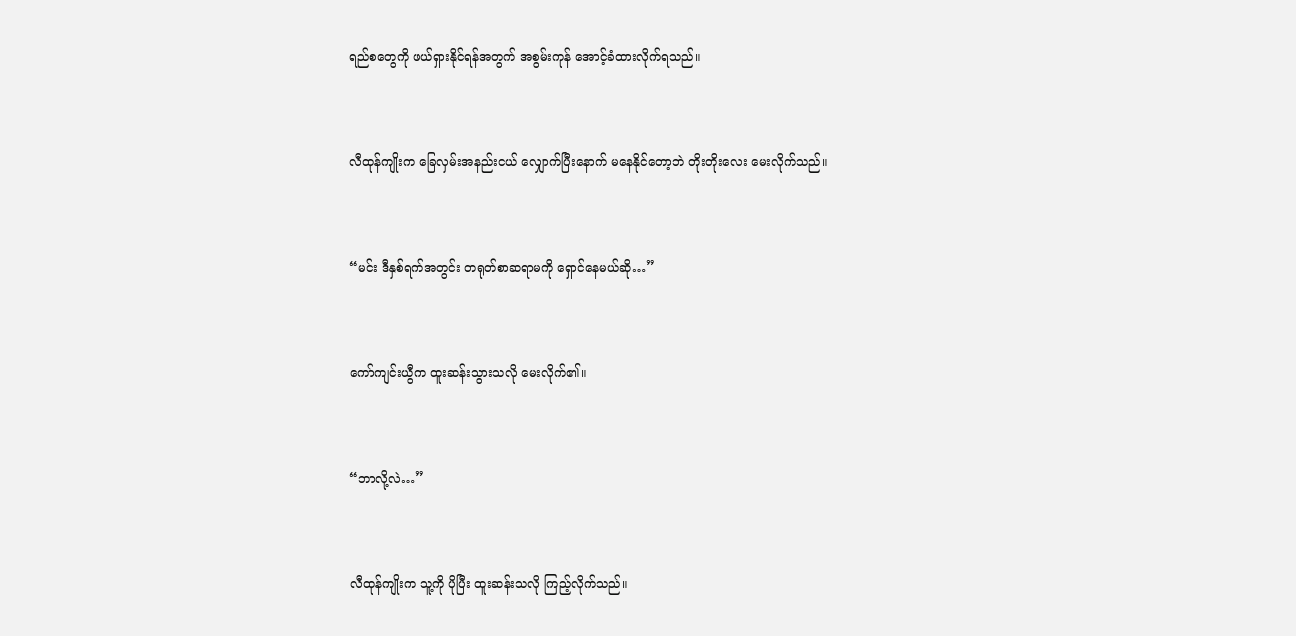ရည်စတွေကို ဖယ်ရှားနိုင်ရန်အတွက် အစွမ်းကုန် အောင့်ခံထားလိုက်ရသည်။



လီထုန်ကျိုးက ခြေလှမ်းအနည်းငယ် လျှောက်ပြီးနောက် မနေနိုင်တော့ဘဲ တိုးတိုးလေး မေးလိုက်သည်။



“မင်း ဒီနှစ်ရက်အတွင်း တရုတ်စာဆရာမကို ရှောင်နေမယ်ဆို…”



ကော်ကျင်းယွီက ထူးဆန်းသွားသလို မေးလိုက်၏။



“ဘာလို့လဲ…”



လီထုန်ကျိုးက သူ့ကို ပိုပြီး ထူးဆန်းသလို ကြည့်လိုက်သည်။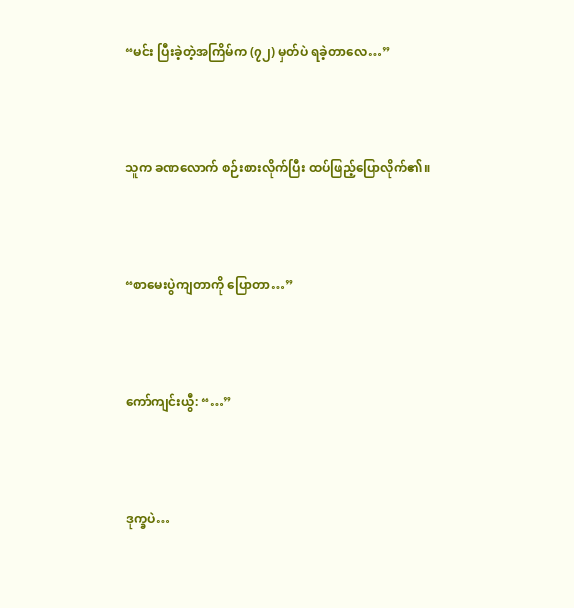“မင်း ပြီးခဲ့တဲ့အကြိမ်က (၇၂) မှတ်ပဲ ရခဲ့တာလေ…”



သူက ခဏလောက် စဉ်းစားလိုက်ပြီး ထပ်ဖြည့်ပြောလိုက်၏။



“စာမေးပွဲကျတာကို ပြောတာ…”



ကော်ကျင်းယွီ: “…”



ဒုက္ခပဲ…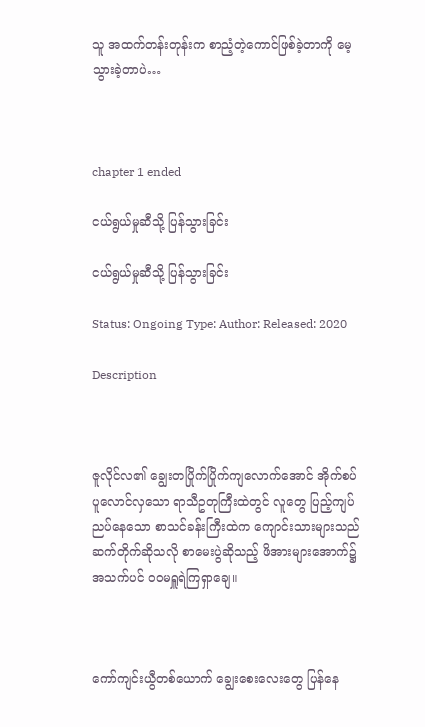သူ အထက်တန်းတုန်းက စာညံ့တဲ့ကောင်ဖြစ်ခဲ့တာကို မေ့သွားခဲ့တာပဲ…



chapter 1 ended

ငယ်ရွယ်မှုဆီသို့ ပြန်သွားခြင်း

ငယ်ရွယ်မှုဆီသို့ ပြန်သွားခြင်း

Status: Ongoing Type: Author: Released: 2020

Description



ဇူလိုင်လ၏ ချွေးတပြိုက်ပြိုက်ကျလောက်အောင် အိုက်စပ်ပူလောင်လှသော ရာသီဥတုကြီးထဲတွင် လူတွေ ပြည့်ကျပ်ညပ်နေသော စာသင်ခန်းကြီးထဲက ကျောင်းသားများသည် ဆက်တိုက်ဆိုသလို စာမေးပွဲဆိုသည့် ဖိအားများအောက်၌ အသက်ပင် ဝဝမရှူရဲကြရှာချေ။



ကော်ကျင်းယွီတစ်ယောက် ချွေးစေးလေးတွေ ပြန်နေ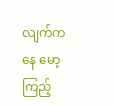လျက်ကနေ မော့ကြည့်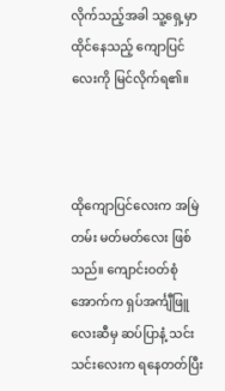လိုက်သည့်အခါ သူ့ရှေ့မှာ ထိုင်နေသည့် ကျောပြင်လေးကို မြင်လိုက်ရ၏။



ထိုကျောပြင်လေးက အမြဲတမ်း မတ်မတ်လေး ဖြစ်သည်။ ကျောင်းဝတ်စုံအောက်က ရှပ်အင်္ကျီဖြူလေးဆီမှ ဆပ်ပြာနံ့ သင်းသင်းလေးက ရနေတတ်ပြီး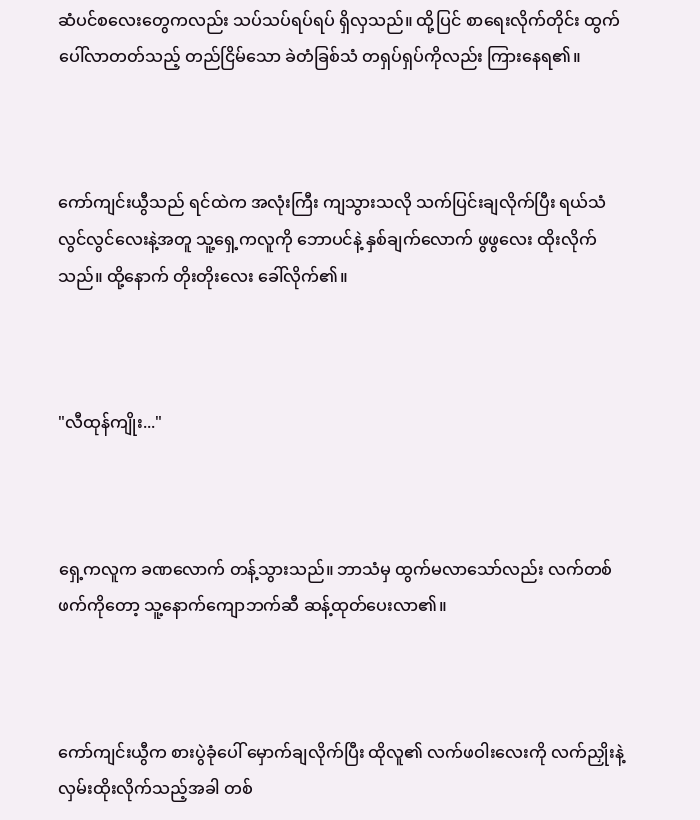ဆံပင်စလေးတွေကလည်း သပ်သပ်ရပ်ရပ် ရှိလှသည်။ ထို့ပြင် စာရေးလိုက်တိုင်း ထွက်ပေါ်လာတတ်သည့် တည်ငြိမ်သော ခဲတံခြစ်သံ တရှပ်ရှပ်ကိုလည်း ကြားနေရ၏။



ကော်ကျင်းယွီသည် ရင်ထဲက အလုံးကြီး ကျသွားသလို သက်ပြင်းချလိုက်ပြီး ရယ်သံလွင်လွင်လေးနဲ့အတူ သူ့ရှေ့ကလူကို ဘောပင်နဲ့ နှစ်ချက်လောက် ဖွဖွလေး ထိုးလိုက်သည်။ ထို့နောက် တိုးတိုးလေး ခေါ်လိုက်၏။



"လီထုန်ကျိုး..."



ရှေ့ကလူက ခဏလောက် တန့်သွားသည်။ ဘာသံမှ ထွက်မလာသော်လည်း လက်တစ်ဖက်ကိုတော့ သူ့နောက်ကျောဘက်ဆီ ဆန့်ထုတ်ပေးလာ၏။



ကော်ကျင်းယွီက စားပွဲခုံပေါ် မှောက်ချလိုက်ပြီး ထိုလူ၏ လက်ဖဝါးလေးကို လက်ညှိုးနဲ့ လှမ်းထိုးလိုက်သည့်အခါ တစ်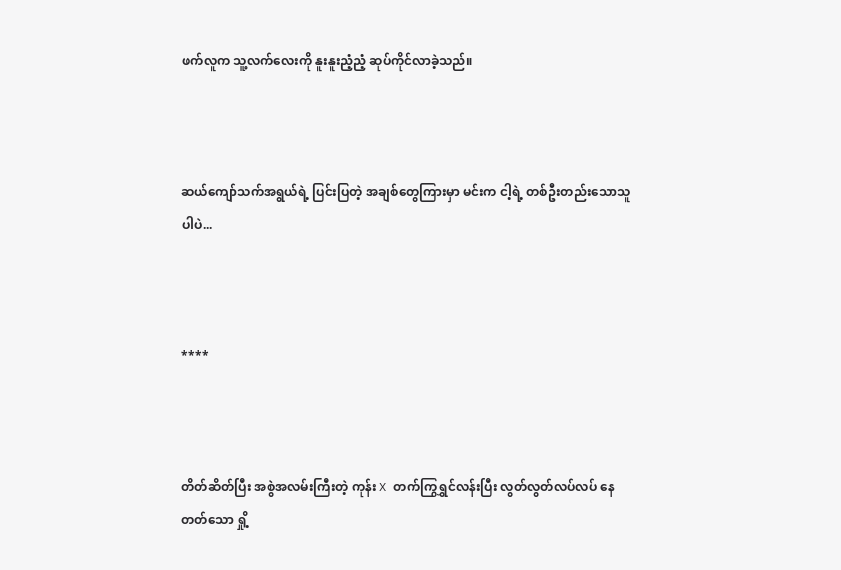ဖက်လူက သူ့လက်လေးကို နူးနူးညံ့ညံ့ ဆုပ်ကိုင်လာခဲ့သည်။



ဆယ်ကျော်သက်အရွယ်ရဲ့ ပြင်းပြတဲ့ အချစ်တွေကြားမှာ မင်းက ငါ့ရဲ့ တစ်ဦးတည်းသောသူပါပဲ...



****



တိတ်ဆိတ်ပြီး အစွဲအလမ်းကြီးတဲ့ ကုန်း X တက်ကြွရွှင်လန်းပြီး လွတ်လွတ်လပ်လပ် နေတတ်သော ရှို့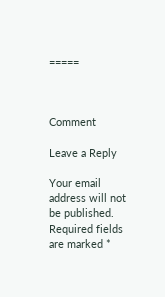=====



Comment

Leave a Reply

Your email address will not be published. Required fields are marked *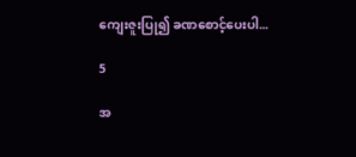ကျေးဇူးပြု၍ ခဏစောင့်ပေးပါ...

5

အ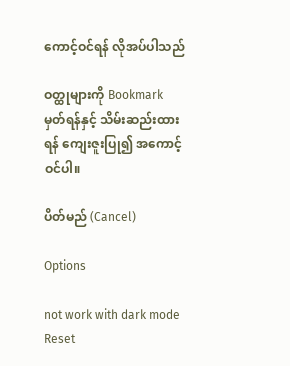ကောင့်ဝင်ရန် လိုအပ်ပါသည်

ဝတ္ထုများကို Bookmark မှတ်ရန်နှင့် သိမ်းဆည်းထားရန် ကျေးဇူးပြု၍ အကောင့်ဝင်ပါ။

ပိတ်မည် (Cancel)

Options

not work with dark mode
Reset